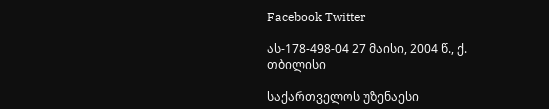Facebook Twitter

ას-178-498-04 27 მაისი, 2004 წ., ქ. თბილისი

საქართველოს უზენაესი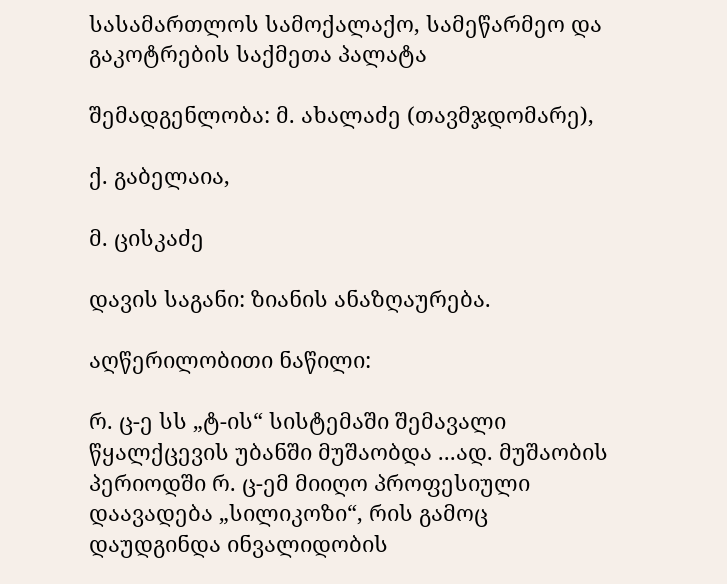სასამართლოს სამოქალაქო, სამეწარმეო და გაკოტრების საქმეთა პალატა

შემადგენლობა: მ. ახალაძე (თავმჯდომარე),

ქ. გაბელაია,

მ. ცისკაძე

დავის საგანი: ზიანის ანაზღაურება.

აღწერილობითი ნაწილი:

რ. ც-ე სს „ტ-ის“ სისტემაში შემავალი წყალქცევის უბანში მუშაობდა ...ად. მუშაობის პერიოდში რ. ც-ემ მიიღო პროფესიული დაავადება „სილიკოზი“, რის გამოც დაუდგინდა ინვალიდობის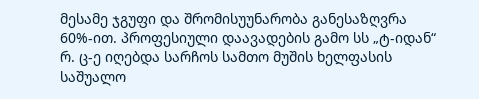მესამე ჯგუფი და შრომისუუნარობა განესაზღვრა 60%-ით. პროფესიული დაავადების გამო სს „ტ-იდან“ რ. ც-ე იღებდა სარჩოს სამთო მუშის ხელფასის საშუალო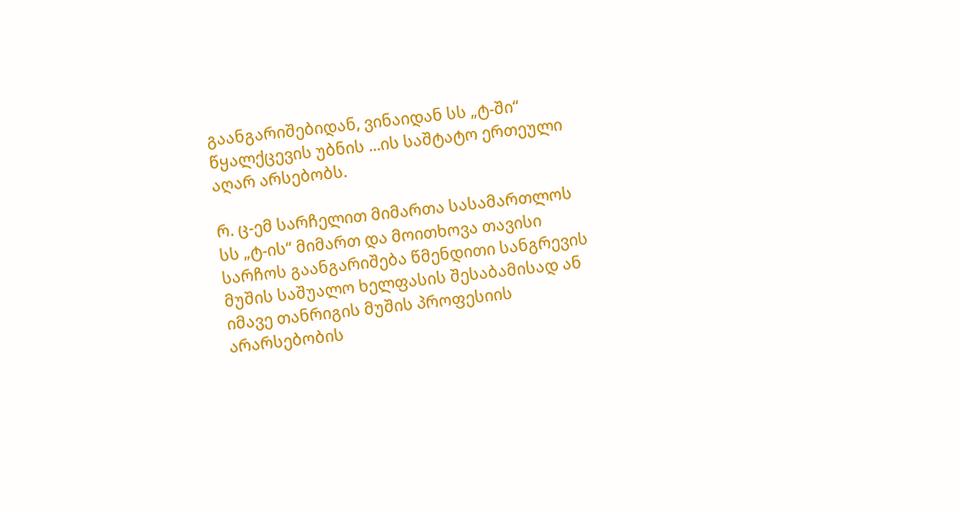გაანგარიშებიდან, ვინაიდან სს „ტ-ში“ წყალქცევის უბნის ...ის საშტატო ერთეული აღარ არსებობს.

რ. ც-ემ სარჩელით მიმართა სასამართლოს სს „ტ-ის“ მიმართ და მოითხოვა თავისი სარჩოს გაანგარიშება წმენდითი სანგრევის მუშის საშუალო ხელფასის შესაბამისად ან იმავე თანრიგის მუშის პროფესიის არარსებობის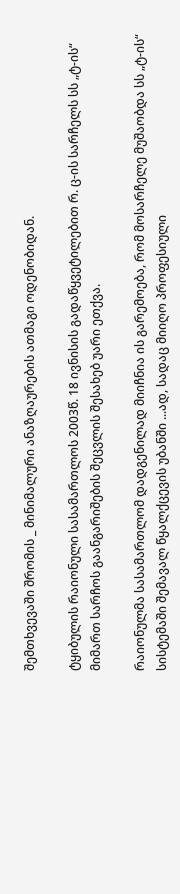შემთხვევაში შრომის _ მინიმალური ანაზღაურების ათმაგი ოდენობიდან.

ტყიბულის რაიონული სასამართლოს 2003წ. 18 ივნისის გადაწყვეტილებით რ. ც-ის სარჩელს სს „ტ-ის“ მიმართ სარჩოს გაანგარიშების შეცვლის შესახებ უარი ეთქვა.

რაიონულმა სასამართლომ დადგენილად მიიჩნია ის გარემოება, რომ მოსარჩელე მუშაობდა სს „ტ-ის“ სისტემაში შემავალ წყალქცევის უბანში ...ად, სადაც მიიღო პროფესიული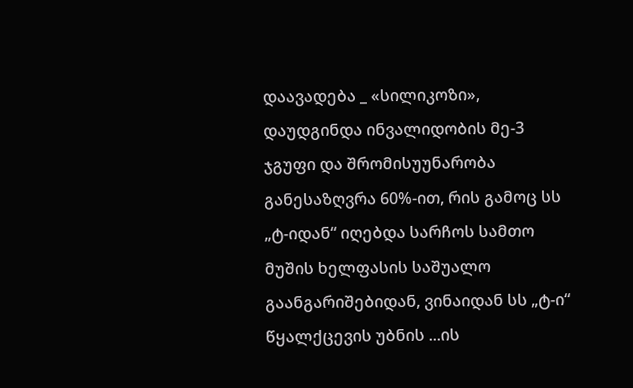დაავადება _ «სილიკოზი», დაუდგინდა ინვალიდობის მე-3 ჯგუფი და შრომისუუნარობა განესაზღვრა 60%-ით, რის გამოც სს „ტ-იდან“ იღებდა სარჩოს სამთო მუშის ხელფასის საშუალო გაანგარიშებიდან, ვინაიდან სს „ტ-ი“ წყალქცევის უბნის ...ის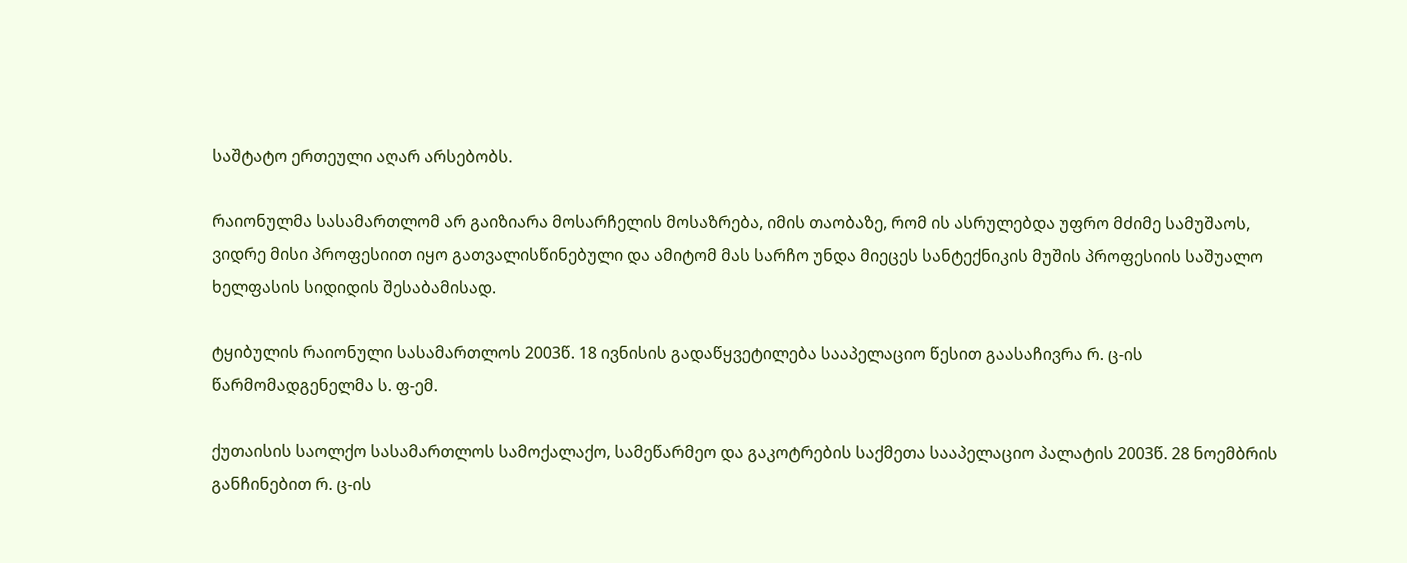საშტატო ერთეული აღარ არსებობს.

რაიონულმა სასამართლომ არ გაიზიარა მოსარჩელის მოსაზრება, იმის თაობაზე, რომ ის ასრულებდა უფრო მძიმე სამუშაოს, ვიდრე მისი პროფესიით იყო გათვალისწინებული და ამიტომ მას სარჩო უნდა მიეცეს სანტექნიკის მუშის პროფესიის საშუალო ხელფასის სიდიდის შესაბამისად.

ტყიბულის რაიონული სასამართლოს 2003წ. 18 ივნისის გადაწყვეტილება სააპელაციო წესით გაასაჩივრა რ. ც-ის წარმომადგენელმა ს. ფ-ემ.

ქუთაისის საოლქო სასამართლოს სამოქალაქო, სამეწარმეო და გაკოტრების საქმეთა სააპელაციო პალატის 2003წ. 28 ნოემბრის განჩინებით რ. ც-ის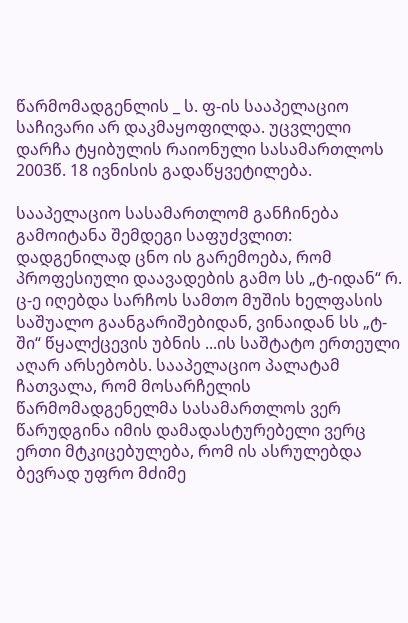წარმომადგენლის _ ს. ფ-ის სააპელაციო საჩივარი არ დაკმაყოფილდა. უცვლელი დარჩა ტყიბულის რაიონული სასამართლოს 2003წ. 18 ივნისის გადაწყვეტილება.

სააპელაციო სასამართლომ განჩინება გამოიტანა შემდეგი საფუძვლით: დადგენილად ცნო ის გარემოება, რომ პროფესიული დაავადების გამო სს „ტ-იდან“ რ. ც-ე იღებდა სარჩოს სამთო მუშის ხელფასის საშუალო გაანგარიშებიდან, ვინაიდან სს „ტ-ში“ წყალქცევის უბნის ...ის საშტატო ერთეული აღარ არსებობს. სააპელაციო პალატამ ჩათვალა, რომ მოსარჩელის წარმომადგენელმა სასამართლოს ვერ წარუდგინა იმის დამადასტურებელი ვერც ერთი მტკიცებულება, რომ ის ასრულებდა ბევრად უფრო მძიმე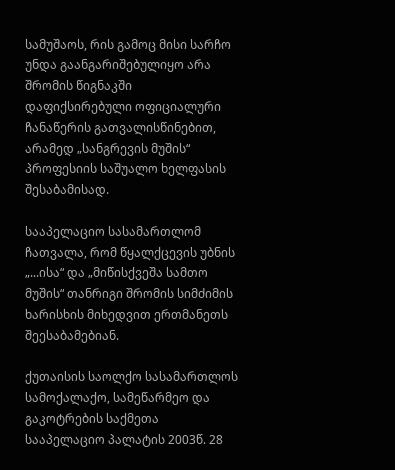სამუშაოს, რის გამოც მისი სარჩო უნდა გაანგარიშებულიყო არა შრომის წიგნაკში დაფიქსირებული ოფიციალური ჩანაწერის გათვალისწინებით, არამედ „სანგრევის მუშის“ პროფესიის საშუალო ხელფასის შესაბამისად.

სააპელაციო სასამართლომ ჩათვალა, რომ წყალქცევის უბნის „...ისა“ და „მიწისქვეშა სამთო მუშის“ თანრიგი შრომის სიმძიმის ხარისხის მიხედვით ერთმანეთს შეესაბამებიან.

ქუთაისის საოლქო სასამართლოს სამოქალაქო, სამეწარმეო და გაკოტრების საქმეთა სააპელაციო პალატის 2003წ. 28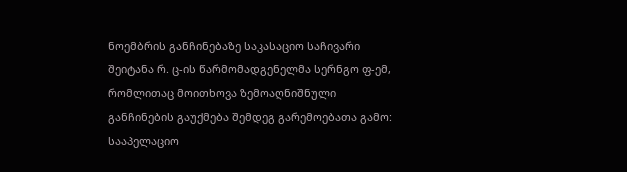ნოემბრის განჩინებაზე საკასაციო საჩივარი შეიტანა რ. ც-ის წარმომადგენელმა სერნგო ფ-ემ, რომლითაც მოითხოვა ზემოაღნიშნული განჩინების გაუქმება შემდეგ გარემოებათა გამო: სააპელაციო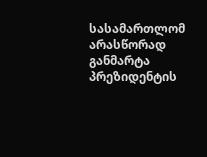სასამართლომ არასწორად განმარტა პრეზიდენტის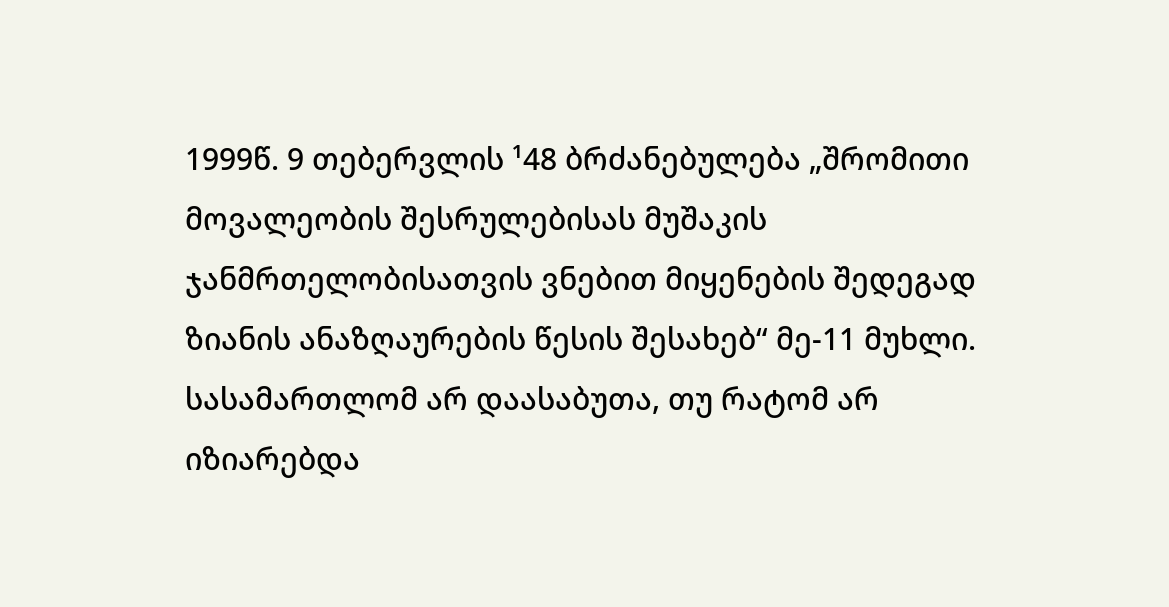1999წ. 9 თებერვლის ¹48 ბრძანებულება „შრომითი მოვალეობის შესრულებისას მუშაკის ჯანმრთელობისათვის ვნებით მიყენების შედეგად ზიანის ანაზღაურების წესის შესახებ“ მე-11 მუხლი. სასამართლომ არ დაასაბუთა, თუ რატომ არ იზიარებდა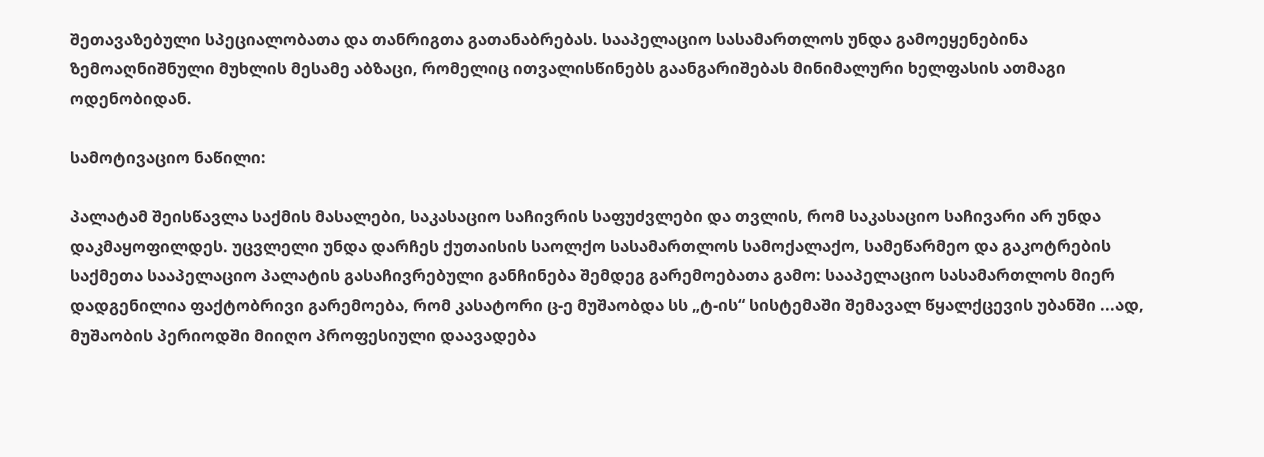შეთავაზებული სპეციალობათა და თანრიგთა გათანაბრებას. სააპელაციო სასამართლოს უნდა გამოეყენებინა ზემოაღნიშნული მუხლის მესამე აბზაცი, რომელიც ითვალისწინებს გაანგარიშებას მინიმალური ხელფასის ათმაგი ოდენობიდან.

სამოტივაციო ნაწილი:

პალატამ შეისწავლა საქმის მასალები, საკასაციო საჩივრის საფუძვლები და თვლის, რომ საკასაციო საჩივარი არ უნდა დაკმაყოფილდეს. უცვლელი უნდა დარჩეს ქუთაისის საოლქო სასამართლოს სამოქალაქო, სამეწარმეო და გაკოტრების საქმეთა სააპელაციო პალატის გასაჩივრებული განჩინება შემდეგ გარემოებათა გამო: სააპელაციო სასამართლოს მიერ დადგენილია ფაქტობრივი გარემოება, რომ კასატორი ც-ე მუშაობდა სს „ტ-ის“ სისტემაში შემავალ წყალქცევის უბანში ...ად, მუშაობის პერიოდში მიიღო პროფესიული დაავადება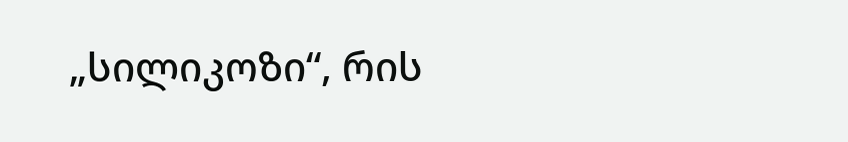„სილიკოზი“, რის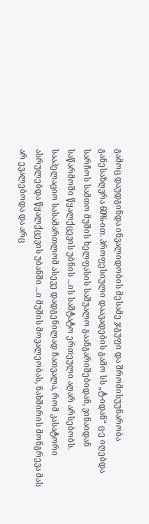გამოც დაუდგინდა ინვალიდობის მესამე ჯგუფი და შრომისუუნარობა განესაზღვრა 60%-ით. პროფესიული დაავადების გამო სს „ტ-იდან“ ც-ე იღებდა სარჩოს სამთო მუშის ხელფასის საშუალო გაანგარიშებიდან, ვინაიდან საწარმოში წყალქცევის უბნის ...ის საშტატო ერთეული აღარ არსებობს. სააპელაციო სასამართლომ ასევე დადგენილად ჩათვალა, რომ კასატორი ასრულებდა წყალქცევის უბანში ...ი მუშის მოვალეობას, ნახშირის მონგრევა მას არ ევალებოდა და არც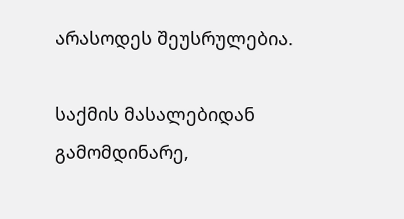არასოდეს შეუსრულებია.

საქმის მასალებიდან გამომდინარე,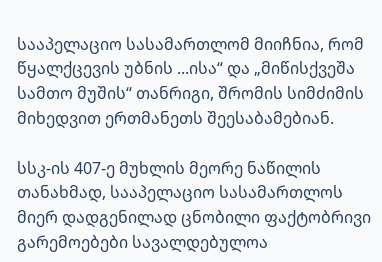სააპელაციო სასამართლომ მიიჩნია, რომ წყალქცევის უბნის ...ისა“ და „მიწისქვეშა სამთო მუშის“ თანრიგი, შრომის სიმძიმის მიხედვით ერთმანეთს შეესაბამებიან.

სსკ-ის 407-ე მუხლის მეორე ნაწილის თანახმად, სააპელაციო სასამართლოს მიერ დადგენილად ცნობილი ფაქტობრივი გარემოებები სავალდებულოა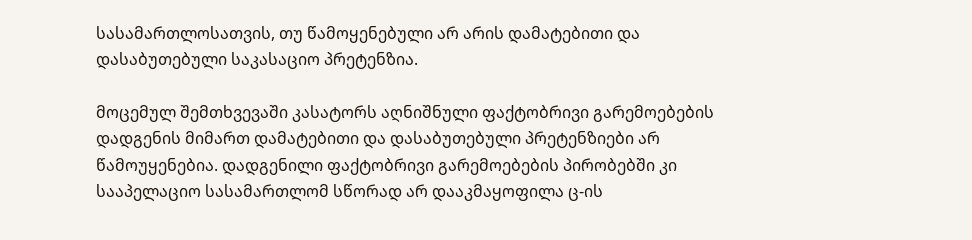სასამართლოსათვის, თუ წამოყენებული არ არის დამატებითი და დასაბუთებული საკასაციო პრეტენზია.

მოცემულ შემთხვევაში კასატორს აღნიშნული ფაქტობრივი გარემოებების დადგენის მიმართ დამატებითი და დასაბუთებული პრეტენზიები არ წამოუყენებია. დადგენილი ფაქტობრივი გარემოებების პირობებში კი სააპელაციო სასამართლომ სწორად არ დააკმაყოფილა ც-ის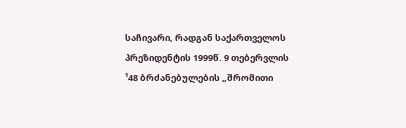საჩივარი, რადგან საქართველოს პრეზიდენტის 1999წ. 9 თებერვლის ¹48 ბრძანებულების „შრომითი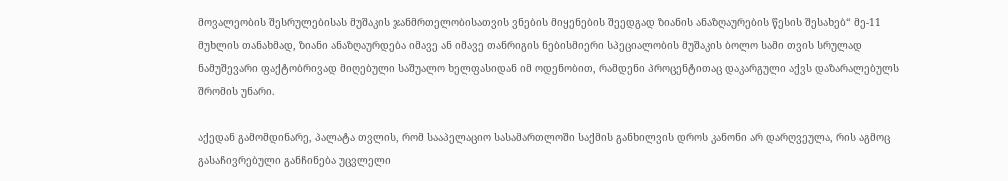მოვალეობის შესრულებისას მუშაკის ჯანმრთელობისათვის ვნების მიყენების შეედგად ზიანის ანაზღაურების წესის შესახებ“ მე-11 მუხლის თანახმად, ზიანი ანაზღაურდება იმავე ან იმავე თანრიგის ნებისმიერი სპეციალობის მუშაკის ბოლო სამი თვის სრულად ნამუშევარი ფაქტობრივად მიღებული საშუალო ხელფასიდან იმ ოდენობით, რამდენი პროცენტითაც დაკარგული აქვს დაზარალებულს შრომის უნარი.

აქედან გამომდინარე, პალატა თვლის, რომ სააპელაციო სასამართლოში საქმის განხილვის დროს კანონი არ დარღვეულა, რის აგმოც გასაჩივრებული განჩინება უცვლელი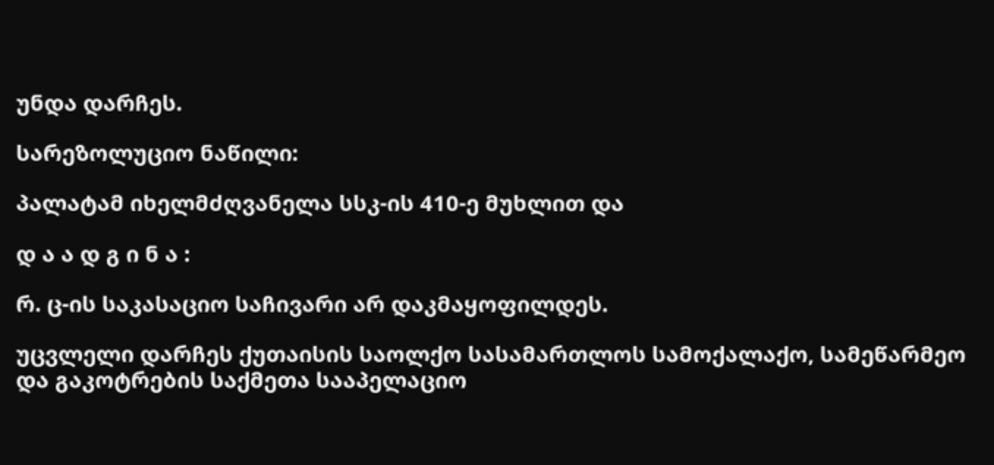უნდა დარჩეს.

სარეზოლუციო ნაწილი:

პალატამ იხელმძღვანელა სსკ-ის 410-ე მუხლით და

დ ა ა დ გ ი ნ ა :

რ. ც-ის საკასაციო საჩივარი არ დაკმაყოფილდეს.

უცვლელი დარჩეს ქუთაისის საოლქო სასამართლოს სამოქალაქო, სამეწარმეო და გაკოტრების საქმეთა სააპელაციო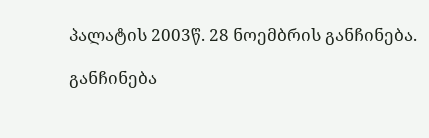პალატის 2003წ. 28 ნოემბრის განჩინება.

განჩინება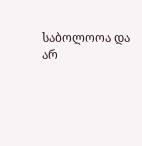საბოლოოა და არ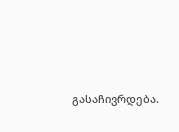გასაჩივრდება.